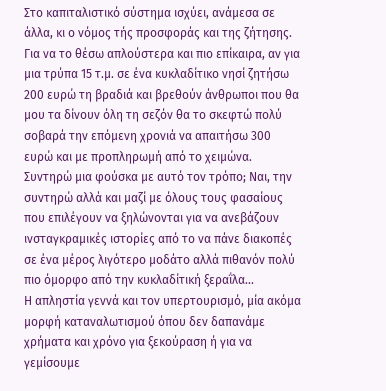Στο καπιταλιστικό σύστημα ισχύει, ανάμεσα σε άλλα, κι ο νόμος τής προσφοράς και της ζήτησης. Για να το θέσω απλούστερα και πιο επίκαιρα, αν για μια τρύπα 15 τ.μ. σε ένα κυκλαδίτικο νησί ζητήσω 200 ευρώ τη βραδιά και βρεθούν άνθρωποι που θα μου τα δίνουν όλη τη σεζόν θα το σκεφτώ πολύ σοβαρά την επόμενη χρονιά να απαιτήσω 300 ευρώ και με προπληρωμή από το χειμώνα. Συντηρώ μια φούσκα με αυτό τον τρόπο; Ναι, την συντηρώ αλλά και μαζί με όλους τους φασαίους που επιλέγουν να ξηλώνονται για να ανεβάζουν ινσταγκραμικές ιστορίες από το να πάνε διακοπές σε ένα μέρος λιγότερο μοδάτο αλλά πιθανόν πολύ πιο όμορφο από την κυκλαδίτική ξεραΐλα...
Η απληστία γεννά και τον υπερτουρισμό, μία ακόμα μορφή καταναλωτισμού όπου δεν δαπανάμε χρήματα και χρόνο για ξεκούραση ή για να γεμίσουμε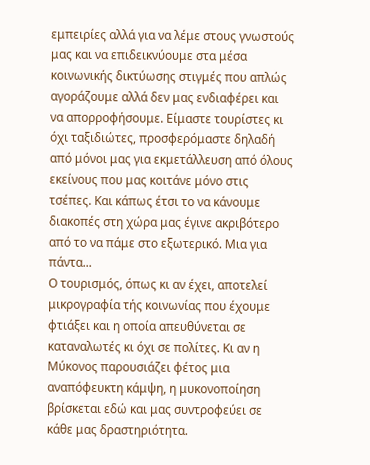εμπειρίες αλλά για να λέμε στους γνωστούς μας και να επιδεικνύουμε στα μέσα κοινωνικής δικτύωσης στιγμές που απλώς αγοράζουμε αλλά δεν μας ενδιαφέρει και να απορροφήσουμε. Είμαστε τουρίστες κι όχι ταξιδιώτες, προσφερόμαστε δηλαδή από μόνοι μας για εκμετάλλευση από όλους εκείνους που μας κοιτάνε μόνο στις τσέπες. Και κάπως έτσι το να κάνουμε διακοπές στη χώρα μας έγινε ακριβότερο από το να πάμε στο εξωτερικό. Μια για πάντα...
Ο τουρισμός, όπως κι αν έχει, αποτελεί μικρογραφία τής κοινωνίας που έχουμε φτιάξει και η οποία απευθύνεται σε καταναλωτές κι όχι σε πολίτες. Κι αν η Μύκονος παρουσιάζει φέτος μια αναπόφευκτη κάμψη, η μυκονοποίηση βρίσκεται εδώ και μας συντροφεύει σε κάθε μας δραστηριότητα.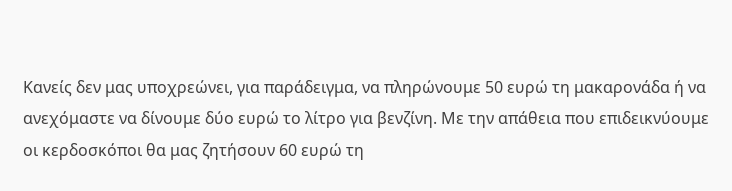Κανείς δεν μας υποχρεώνει, για παράδειγμα, να πληρώνουμε 50 ευρώ τη μακαρονάδα ή να ανεχόμαστε να δίνουμε δύο ευρώ το λίτρο για βενζίνη. Με την απάθεια που επιδεικνύουμε οι κερδοσκόποι θα μας ζητήσουν 60 ευρώ τη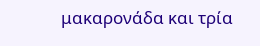μακαρονάδα και τρία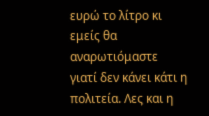ευρώ το λίτρο κι εμείς θα αναρωτιόμαστε γιατί δεν κάνει κάτι η πολιτεία. Λες και η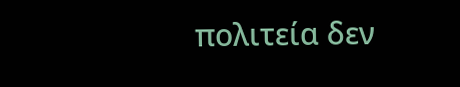πολιτεία δεν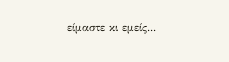είμαστε κι εμείς...